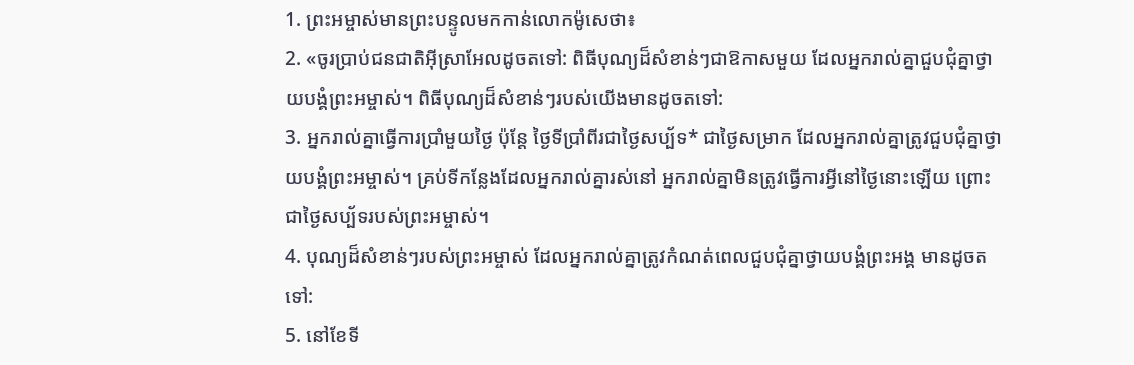1. ព្រះអម្ចាស់មានព្រះបន្ទូលមកកាន់លោកម៉ូសេថា៖
2. «ចូរប្រាប់ជនជាតិអ៊ីស្រាអែលដូចតទៅ: ពិធីបុណ្យដ៏សំខាន់ៗជាឱកាសមួយ ដែលអ្នករាល់គ្នាជួបជុំគ្នាថ្វាយបង្គំព្រះអម្ចាស់។ ពិធីបុណ្យដ៏សំខាន់ៗរបស់យើងមានដូចតទៅ:
3. អ្នករាល់គ្នាធ្វើការប្រាំមួយថ្ងៃ ប៉ុន្តែ ថ្ងៃទីប្រាំពីរជាថ្ងៃសប្ប័ទ* ជាថ្ងៃសម្រាក ដែលអ្នករាល់គ្នាត្រូវជួបជុំគ្នាថ្វាយបង្គំព្រះអម្ចាស់។ គ្រប់ទីកន្លែងដែលអ្នករាល់គ្នារស់នៅ អ្នករាល់គ្នាមិនត្រូវធ្វើការអ្វីនៅថ្ងៃនោះឡើយ ព្រោះជាថ្ងៃសប្ប័ទរបស់ព្រះអម្ចាស់។
4. បុណ្យដ៏សំខាន់ៗរបស់ព្រះអម្ចាស់ ដែលអ្នករាល់គ្នាត្រូវកំណត់ពេលជួបជុំគ្នាថ្វាយបង្គំព្រះអង្គ មានដូចតទៅ:
5. នៅខែទី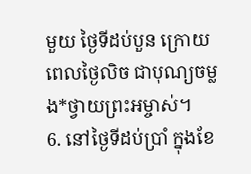មួយ ថ្ងៃទីដប់បួន ក្រោយពេលថ្ងៃលិច ជាបុណ្យចម្លង*ថ្វាយព្រះអម្ចាស់។
6. នៅថ្ងៃទីដប់ប្រាំ ក្នុងខែ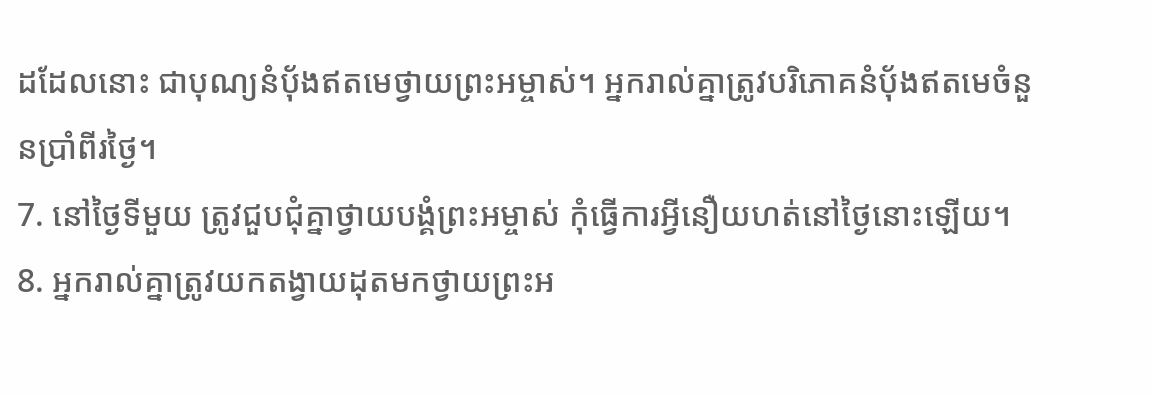ដដែលនោះ ជាបុណ្យនំប៉័ងឥតមេថ្វាយព្រះអម្ចាស់។ អ្នករាល់គ្នាត្រូវបរិភោគនំប៉័ងឥតមេចំនួនប្រាំពីរថ្ងៃ។
7. នៅថ្ងៃទីមួយ ត្រូវជួបជុំគ្នាថ្វាយបង្គំព្រះអម្ចាស់ កុំធ្វើការអ្វីនឿយហត់នៅថ្ងៃនោះឡើយ។
8. អ្នករាល់គ្នាត្រូវយកតង្វាយដុតមកថ្វាយព្រះអ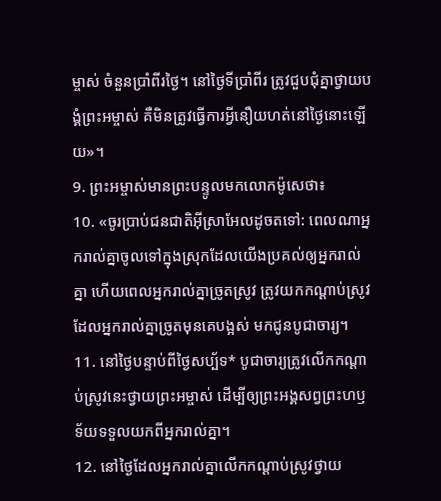ម្ចាស់ ចំនួនប្រាំពីរថ្ងៃ។ នៅថ្ងៃទីប្រាំពីរ ត្រូវជួបជុំគ្នាថ្វាយបង្គំព្រះអម្ចាស់ គឺមិនត្រូវធ្វើការអ្វីនឿយហត់នៅថ្ងៃនោះឡើយ»។
9. ព្រះអម្ចាស់មានព្រះបន្ទូលមកលោកម៉ូសេថា៖
10. «ចូរប្រាប់ជនជាតិអ៊ីស្រាអែលដូចតទៅ: ពេលណាអ្នករាល់គ្នាចូលទៅក្នុងស្រុកដែលយើងប្រគល់ឲ្យអ្នករាល់គ្នា ហើយពេលអ្នករាល់គ្នាច្រូតស្រូវ ត្រូវយកកណ្ដាប់ស្រូវដែលអ្នករាល់គ្នាច្រូតមុនគេបង្អស់ មកជូនបូជាចារ្យ។
11. នៅថ្ងៃបន្ទាប់ពីថ្ងៃសប្ប័ទ* បូជាចារ្យត្រូវលើកកណ្ដាប់ស្រូវនេះថ្វាយព្រះអម្ចាស់ ដើម្បីឲ្យព្រះអង្គសព្វព្រះហឫទ័យទទួលយកពីអ្នករាល់គ្នា។
12. នៅថ្ងៃដែលអ្នករាល់គ្នាលើកកណ្ដាប់ស្រូវថ្វាយ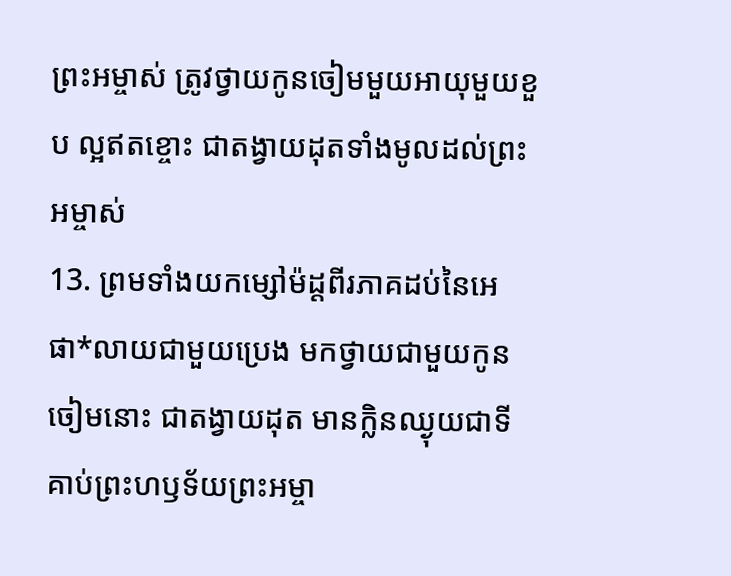ព្រះអម្ចាស់ ត្រូវថ្វាយកូនចៀមមួយអាយុមួយខួប ល្អឥតខ្ចោះ ជាតង្វាយដុតទាំងមូលដល់ព្រះអម្ចាស់
13. ព្រមទាំងយកម្សៅម៉ដ្ដពីរភាគដប់នៃអេផា*លាយជាមួយប្រេង មកថ្វាយជាមួយកូនចៀមនោះ ជាតង្វាយដុត មានក្លិនឈ្ងុយជាទីគាប់ព្រះហឫទ័យព្រះអម្ចា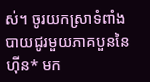ស់។ ចូរយកស្រាទំពាំងបាយជូរមួយភាគបួននៃហ៊ីន* មក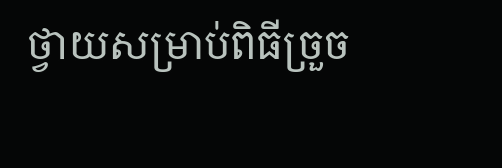ថ្វាយសម្រាប់ពិធីច្រួច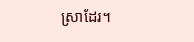ស្រាដែរ។